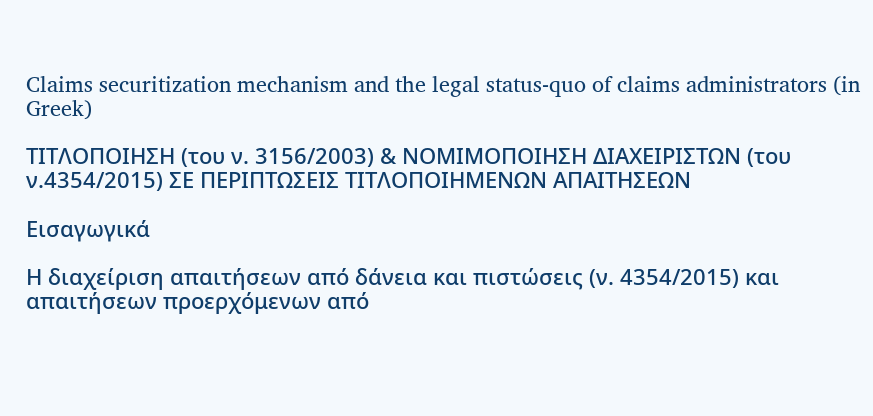Claims securitization mechanism and the legal status-quo of claims administrators (in Greek)

ΤΙΤΛΟΠΟΙΗΣΗ (του ν. 3156/2003) & ΝΟΜΙΜΟΠΟΙΗΣΗ ΔΙΑΧΕΙΡΙΣΤΩΝ (του ν.4354/2015) ΣΕ ΠΕΡΙΠΤΩΣΕΙΣ ΤΙΤΛΟΠΟΙΗΜΕΝΩΝ ΑΠΑΙΤΗΣΕΩΝ

Εισαγωγικά

Η διαχείριση απαιτήσεων από δάνεια και πιστώσεις (ν. 4354/2015) και απαιτήσεων προερχόμενων από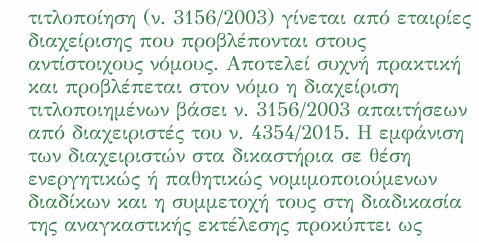τιτλοποίηση (ν. 3156/2003) γίνεται από εταιρίες διαχείρισης που προβλέπονται στους αντίστοιχους νόμους. Αποτελεί συχνή πρακτική και προβλέπεται στον νόμο η διαχείριση τιτλοποιημένων βάσει ν. 3156/2003 απαιτήσεων από διαχειριστές του ν. 4354/2015. Η εμφάνιση των διαχειριστών στα δικαστήρια σε θέση ενεργητικώς ή παθητικώς νομιμοποιούμενων διαδίκων και η συμμετοχή τους στη διαδικασία της αναγκαστικής εκτέλεσης προκύπτει ως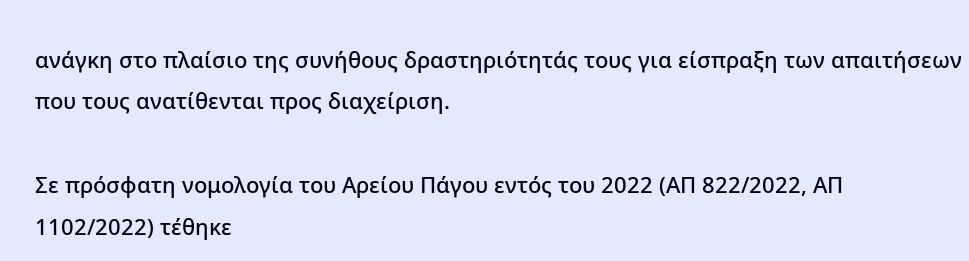ανάγκη στο πλαίσιο της συνήθους δραστηριότητάς τους για είσπραξη των απαιτήσεων που τους ανατίθενται προς διαχείριση.

Σε πρόσφατη νομολογία του Αρείου Πάγου εντός του 2022 (ΑΠ 822/2022, ΑΠ 1102/2022) τέθηκε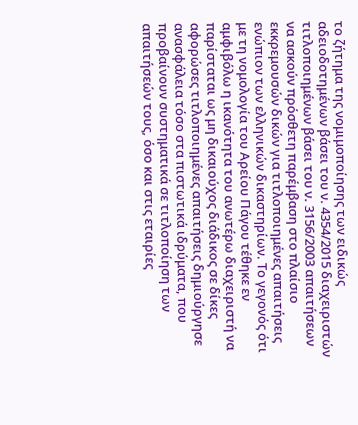το ζήτημα της νομιμοποίησης των ειδικώς αδειοδοτημένων βάσει του ν. 4354/2015 διαχειριστών τιτλοποιημένων βάσει του ν. 3156/2003 απαιτήσεων να ασκούν πρόσθετη παρέμβαση στο πλαίσιο εκκρεμουσών δικών για τιτλοποιημένες απαιτήσεις ενώπιον των ελληνικών δικαστηρίων. Το γεγονός ότι με τη νομολογία του Αρείου Πάγου τέθηκε εν αμφιβόλω η ικανότητα του ανωτέρω διαχειριστή να παρίσταται ως μη δικαιούχος διάδικος σε δίκες αφορώσες τιτλοποιημένες απαιτήσεις δημιούργησε ανασφάλεια τόσο στα πιστωτικά ιδρύματα, που προβαίνουν συστηματικά σε τιτλοποίηση των απαιτήσεών τους, όσο και στις εταιρίες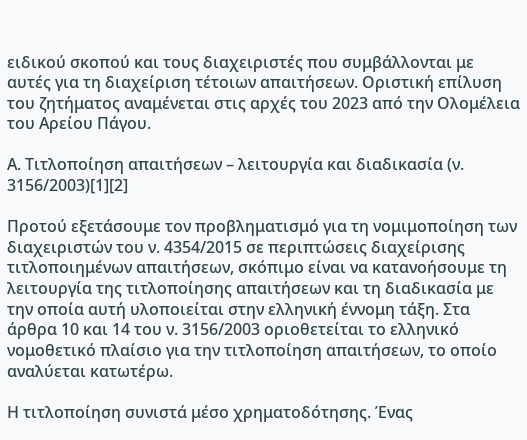ειδικού σκοπού και τους διαχειριστές που συμβάλλονται με αυτές για τη διαχείριση τέτοιων απαιτήσεων. Οριστική επίλυση του ζητήματος αναμένεται στις αρχές του 2023 από την Ολομέλεια του Αρείου Πάγου.

Α. Τιτλοποίηση απαιτήσεων – λειτουργία και διαδικασία (ν. 3156/2003)[1][2]

Προτού εξετάσουμε τον προβληματισμό για τη νομιμοποίηση των διαχειριστών του ν. 4354/2015 σε περιπτώσεις διαχείρισης τιτλοποιημένων απαιτήσεων, σκόπιμο είναι να κατανοήσουμε τη λειτουργία της τιτλοποίησης απαιτήσεων και τη διαδικασία με την οποία αυτή υλοποιείται στην ελληνική έννομη τάξη. Στα άρθρα 10 και 14 του ν. 3156/2003 οριοθετείται το ελληνικό νομοθετικό πλαίσιο για την τιτλοποίηση απαιτήσεων, το οποίο αναλύεται κατωτέρω.

Η τιτλοποίηση συνιστά μέσο χρηματοδότησης. Ένας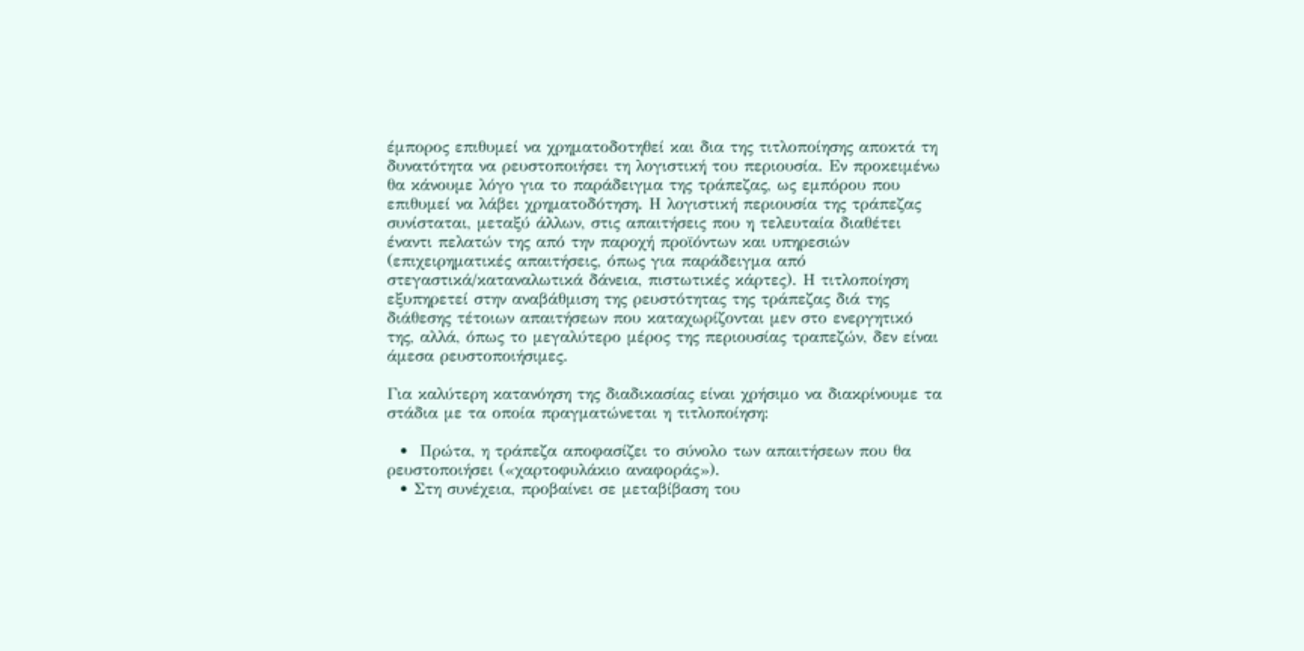έμπορος επιθυμεί να χρηματοδοτηθεί και δια της τιτλοποίησης αποκτά τη δυνατότητα να ρευστοποιήσει τη λογιστική του περιουσία. Εν προκειμένω θα κάνουμε λόγο για το παράδειγμα της τράπεζας, ως εμπόρου που επιθυμεί να λάβει χρηματοδότηση. Η λογιστική περιουσία της τράπεζας συνίσταται, μεταξύ άλλων, στις απαιτήσεις που η τελευταία διαθέτει έναντι πελατών της από την παροχή προϊόντων και υπηρεσιών (επιχειρηματικές απαιτήσεις, όπως για παράδειγμα από στεγαστικά/καταναλωτικά δάνεια, πιστωτικές κάρτες). Η τιτλοποίηση εξυπηρετεί στην αναβάθμιση της ρευστότητας της τράπεζας διά της διάθεσης τέτοιων απαιτήσεων που καταχωρίζονται μεν στο ενεργητικό της, αλλά, όπως το μεγαλύτερο μέρος της περιουσίας τραπεζών, δεν είναι άμεσα ρευστοποιήσιμες.

Για καλύτερη κατανόηση της διαδικασίας είναι χρήσιμο να διακρίνουμε τα στάδια με τα οποία πραγματώνεται η τιτλοποίηση:

  •  Πρώτα, η τράπεζα αποφασίζει το σύνολο των απαιτήσεων που θα ρευστοποιήσει («χαρτοφυλάκιο αναφοράς»).
  • Στη συνέχεια, προβαίνει σε μεταβίβαση του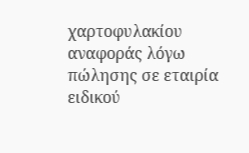χαρτοφυλακίου αναφοράς λόγω πώλησης σε εταιρία ειδικού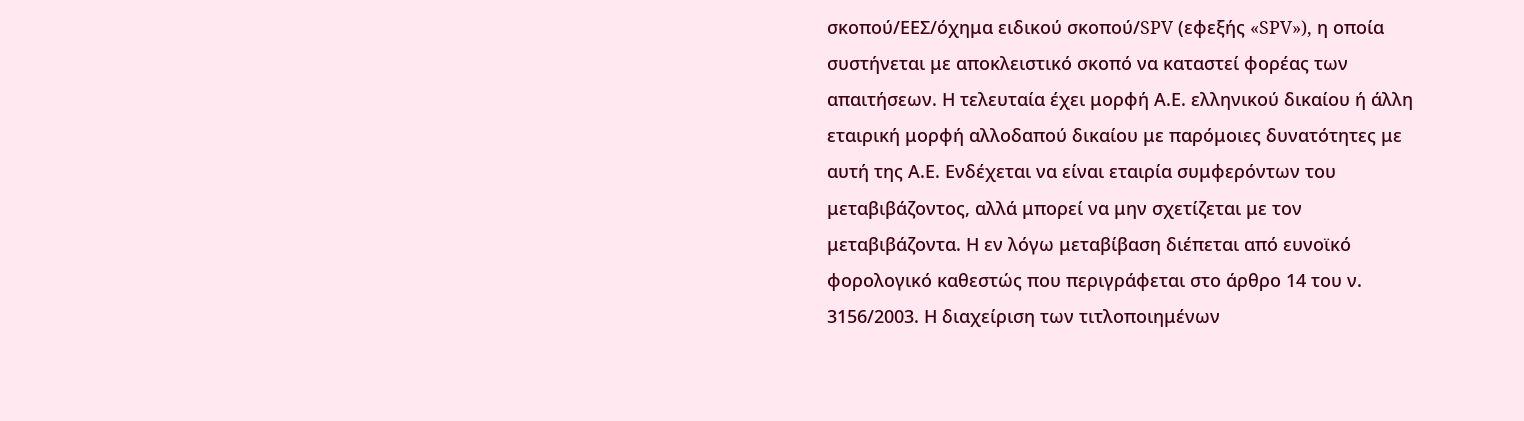σκοπού/ΕΕΣ/όχημα ειδικού σκοπού/SPV (εφεξής «SPV»), η οποία συστήνεται με αποκλειστικό σκοπό να καταστεί φορέας των απαιτήσεων. Η τελευταία έχει μορφή Α.Ε. ελληνικού δικαίου ή άλλη εταιρική μορφή αλλοδαπού δικαίου με παρόμοιες δυνατότητες με αυτή της Α.Ε. Ενδέχεται να είναι εταιρία συμφερόντων του μεταβιβάζοντος, αλλά μπορεί να μην σχετίζεται με τον μεταβιβάζοντα. Η εν λόγω μεταβίβαση διέπεται από ευνοϊκό φορολογικό καθεστώς που περιγράφεται στο άρθρο 14 του ν. 3156/2003. Η διαχείριση των τιτλοποιημένων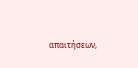απαιτήσεων,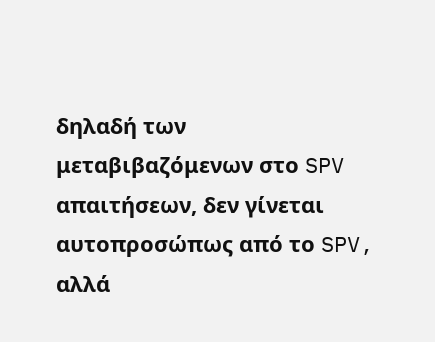δηλαδή των μεταβιβαζόμενων στο SPV απαιτήσεων, δεν γίνεται αυτοπροσώπως από το SPV, αλλά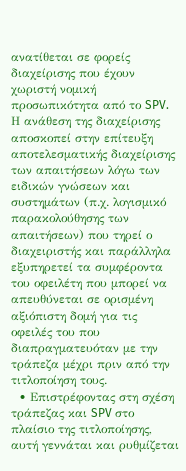ανατίθεται σε φορείς διαχείρισης που έχουν χωριστή νομική προσωπικότητα από το SPV. Η ανάθεση της διαχείρισης αποσκοπεί στην επίτευξη αποτελεσματικής διαχείρισης των απαιτήσεων λόγω των ειδικών γνώσεων και συστημάτων (π.χ. λογισμικό παρακολούθησης των απαιτήσεων) που τηρεί ο διαχειριστής και παράλληλα εξυπηρετεί τα συμφέροντα του οφειλέτη που μπορεί να απευθύνεται σε ορισμένη αξιόπιστη δομή για τις οφειλές του που διαπραγματευόταν με την τράπεζα μέχρι πριν από την τιτλοποίηση τους.
  • Επιστρέφοντας στη σχέση τράπεζας και SPV στο πλαίσιο της τιτλοποίησης, αυτή γεννάται και ρυθμίζεται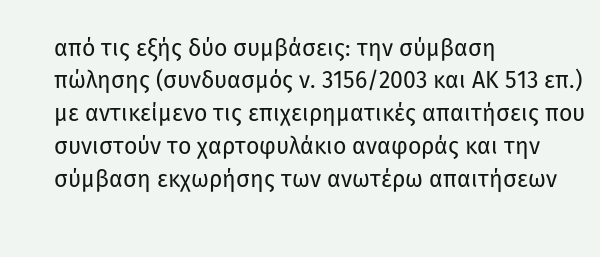από τις εξής δύο συμβάσεις: την σύμβαση πώλησης (συνδυασμός ν. 3156/2003 και ΑΚ 513 επ.) με αντικείμενο τις επιχειρηματικές απαιτήσεις που συνιστούν το χαρτοφυλάκιο αναφοράς και την σύμβαση εκχωρήσης των ανωτέρω απαιτήσεων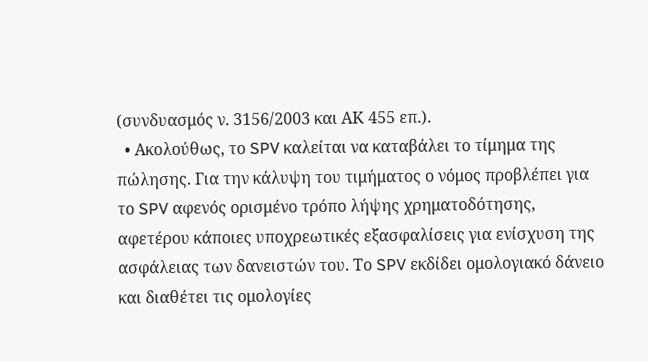(συνδυασμός ν. 3156/2003 και ΑΚ 455 επ.).
  • Ακολούθως, το SPV καλείται να καταβάλει το τίμημα της πώλησης. Για την κάλυψη του τιμήματος ο νόμος προβλέπει για το SPV αφενός ορισμένο τρόπο λήψης χρηματοδότησης, αφετέρου κάποιες υποχρεωτικές εξασφαλίσεις για ενίσχυση της ασφάλειας των δανειστών του. Το SPV εκδίδει ομολογιακό δάνειο και διαθέτει τις ομολογίες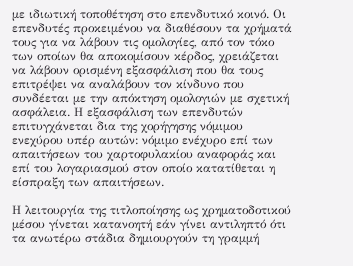με ιδιωτική τοποθέτηση στο επενδυτικό κοινό. Οι επενδυτές προκειμένου να διαθέσουν τα χρήματά τους για να λάβουν τις ομολογίες, από τον τόκο των οποίων θα αποκομίσουν κέρδος, χρειάζεται να λάβουν ορισμένη εξασφάλιση που θα τους επιτρέψει να αναλάβουν τον κίνδυνο που συνδέεται με την απόκτηση ομολογιών με σχετική ασφάλεια. Η εξασφάλιση των επενδυτών επιτυγχάνεται δια της χορήγησης νόμιμου ενεχύρου υπέρ αυτών: νόμιμο ενέχυρο επί των απαιτήσεων του χαρτοφυλακίου αναφοράς και επί του λογαριασμού στον οποίο κατατίθεται η είσπραξη των απαιτήσεων.

Η λειτουργία της τιτλοποίησης ως χρηματοδοτικού μέσου γίνεται κατανοητή εάν γίνει αντιληπτό ότι τα ανωτέρω στάδια δημιουργούν τη γραμμή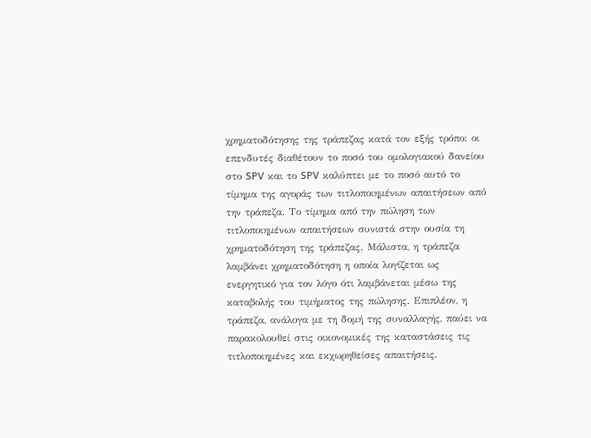χρηματοδότησης της τράπεζας κατά τον εξής τρόπο: οι επενδυτές διαθέτουν το ποσό του ομολογιακού δανείου στο SPV και το SPV καλύπτει με το ποσό αυτό το τίμημα της αγοράς των τιτλοποιημένων απαιτήσεων από την τράπεζα. Το τίμημα από την πώληση των τιτλοποιημένων απαιτήσεων συνιστά στην ουσία τη χρηματοδότηση της τράπεζας. Μάλιστα, η τράπεζα λαμβάνει χρηματοδότηση η οποία λογίζεται ως ενεργητικό για τον λόγο ότι λαμβάνεται μέσω της καταβολής του τιμήματος της πώλησης. Επιπλέον, η τράπεζα, ανάλογα με τη δομή της συναλλαγής, παύει να παρακολουθεί στις οικονομικές της καταστάσεις τις τιτλοποιημένες και εκχωρηθείσες απαιτήσεις.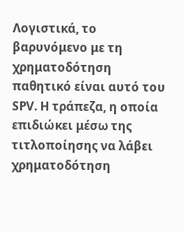Λογιστικά, το βαρυνόμενο με τη χρηματοδότηση παθητικό είναι αυτό του SPV. Η τράπεζα, η οποία επιδιώκει μέσω της τιτλοποίησης να λάβει χρηματοδότηση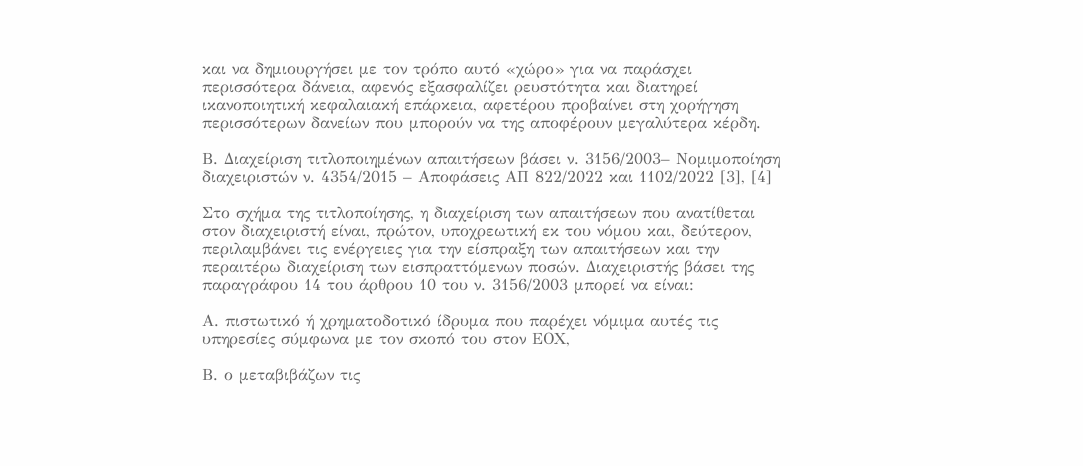και να δημιουργήσει με τον τρόπο αυτό «χώρο» για να παράσχει περισσότερα δάνεια, αφενός εξασφαλίζει ρευστότητα και διατηρεί ικανοποιητική κεφαλαιακή επάρκεια, αφετέρου προβαίνει στη χορήγηση περισσότερων δανείων που μπορούν να της αποφέρουν μεγαλύτερα κέρδη.

Β. Διαχείριση τιτλοποιημένων απαιτήσεων βάσει ν. 3156/2003– Νομιμοποίηση διαχειριστών ν. 4354/2015 – Αποφάσεις ΑΠ 822/2022 και 1102/2022 [3], [4]

Στο σχήμα της τιτλοποίησης, η διαχείριση των απαιτήσεων που ανατίθεται στον διαχειριστή είναι, πρώτον, υποχρεωτική εκ του νόμου και, δεύτερον, περιλαμβάνει τις ενέργειες για την είσπραξη των απαιτήσεων και την περαιτέρω διαχείριση των εισπραττόμενων ποσών. Διαχειριστής βάσει της παραγράφου 14 του άρθρου 10 του ν. 3156/2003 μπορεί να είναι:

Α. πιστωτικό ή χρηματοδοτικό ίδρυμα που παρέχει νόμιμα αυτές τις υπηρεσίες σύμφωνα με τον σκοπό του στον ΕΟΧ,

Β. ο μεταβιβάζων τις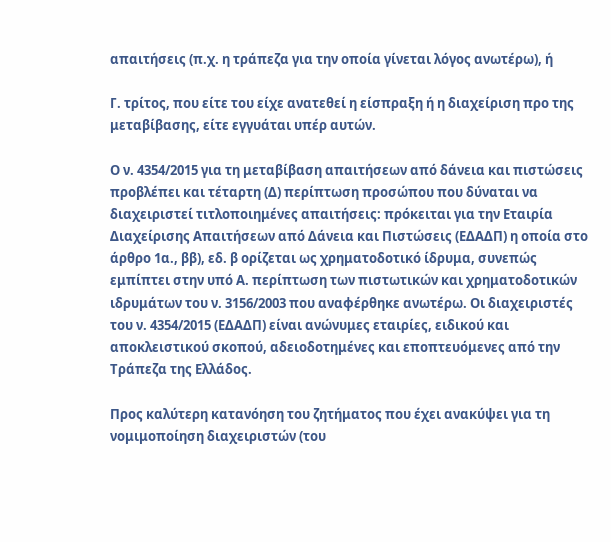απαιτήσεις (π.χ. η τράπεζα για την οποία γίνεται λόγος ανωτέρω), ή

Γ. τρίτος, που είτε του είχε ανατεθεί η είσπραξη ή η διαχείριση προ της μεταβίβασης, είτε εγγυάται υπέρ αυτών.

Ο ν. 4354/2015 για τη μεταβίβαση απαιτήσεων από δάνεια και πιστώσεις προβλέπει και τέταρτη (Δ) περίπτωση προσώπου που δύναται να διαχειριστεί τιτλοποιημένες απαιτήσεις: πρόκειται για την Εταιρία Διαχείρισης Απαιτήσεων από Δάνεια και Πιστώσεις (ΕΔΑΔΠ) η οποία στο άρθρο 1α., ββ), εδ. β ορίζεται ως χρηματοδοτικό ίδρυμα, συνεπώς εμπίπτει στην υπό Α. περίπτωση των πιστωτικών και χρηματοδοτικών ιδρυμάτων του ν. 3156/2003 που αναφέρθηκε ανωτέρω. Οι διαχειριστές του ν. 4354/2015 (ΕΔΑΔΠ) είναι ανώνυμες εταιρίες, ειδικού και αποκλειστικού σκοπού, αδειοδοτημένες και εποπτευόμενες από την Τράπεζα της Ελλάδος.

Προς καλύτερη κατανόηση του ζητήματος που έχει ανακύψει για τη νομιμοποίηση διαχειριστών (του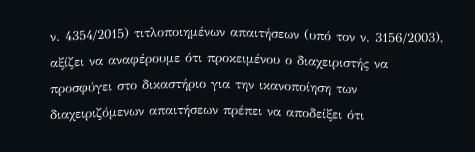ν. 4354/2015) τιτλοποιημένων απαιτήσεων (υπό τον ν. 3156/2003), αξίζει να αναφέρουμε ότι προκειμένου ο διαχειριστής να προσφύγει στο δικαστήριο για την ικανοποίηση των διαχειριζόμενων απαιτήσεων πρέπει να αποδείξει ότι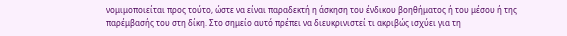νομιμοποιείται προς τούτο, ώστε να είναι παραδεκτή η άσκηση του ένδικου βοηθήματος ή του μέσου ή της παρέμβασής του στη δίκη. Στο σημείο αυτό πρέπει να διευκρινιστεί τι ακριβώς ισχύει για τη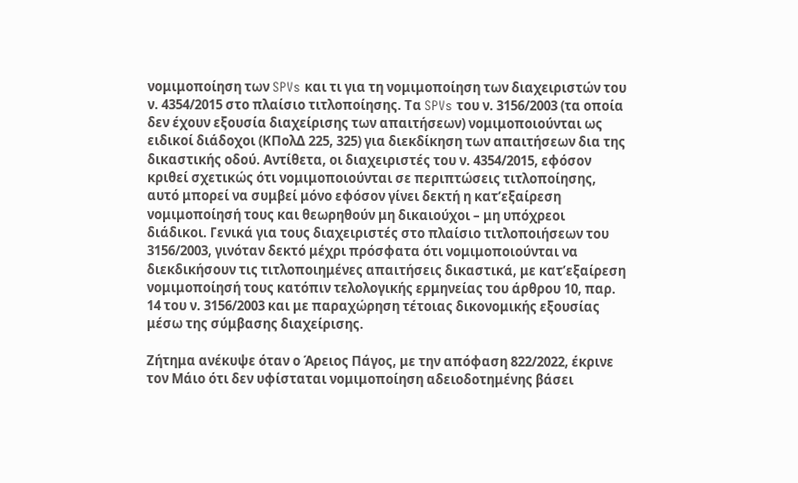νομιμοποίηση των SPVs και τι για τη νομιμοποίηση των διαχειριστών του ν. 4354/2015 στο πλαίσιο τιτλοποίησης. Τα SPVs του ν. 3156/2003 (τα οποία δεν έχουν εξουσία διαχείρισης των απαιτήσεων) νομιμοποιούνται ως ειδικοί διάδοχοι (ΚΠολΔ 225, 325) για διεκδίκηση των απαιτήσεων δια της δικαστικής οδού. Αντίθετα, οι διαχειριστές του ν. 4354/2015, εφόσον κριθεί σχετικώς ότι νομιμοποιούνται σε περιπτώσεις τιτλοποίησης, αυτό μπορεί να συμβεί μόνο εφόσον γίνει δεκτή η κατ’εξαίρεση νομιμοποίησή τους και θεωρηθούν μη δικαιούχοι – μη υπόχρεοι διάδικοι. Γενικά για τους διαχειριστές στο πλαίσιο τιτλοποιήσεων του 3156/2003, γινόταν δεκτό μέχρι πρόσφατα ότι νομιμοποιούνται να διεκδικήσουν τις τιτλοποιημένες απαιτήσεις δικαστικά, με κατ’εξαίρεση νομιμοποίησή τους κατόπιν τελολογικής ερμηνείας του άρθρου 10, παρ. 14 του ν. 3156/2003 και με παραχώρηση τέτοιας δικονομικής εξουσίας μέσω της σύμβασης διαχείρισης.

Ζήτημα ανέκυψε όταν ο Άρειος Πάγος, με την απόφαση 822/2022, έκρινε τον Μάιο ότι δεν υφίσταται νομιμοποίηση αδειοδοτημένης βάσει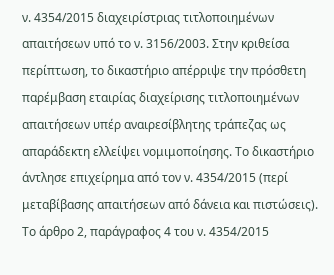ν. 4354/2015 διαχειρίστριας τιτλοποιημένων απαιτήσεων υπό το ν. 3156/2003. Στην κριθείσα περίπτωση, το δικαστήριο απέρριψε την πρόσθετη παρέμβαση εταιρίας διαχείρισης τιτλοποιημένων απαιτήσεων υπέρ αναιρεσίβλητης τράπεζας ως απαράδεκτη ελλείψει νομιμοποίησης. Το δικαστήριο άντλησε επιχείρημα από τον ν. 4354/2015 (περί μεταβίβασης απαιτήσεων από δάνεια και πιστώσεις). Το άρθρο 2, παράγραφος 4 του ν. 4354/2015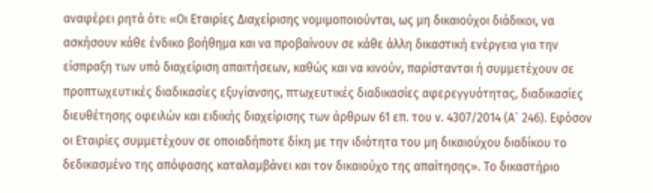αναφέρει ρητά ότι: «Οι Εταιρίες Διαχείρισης νομιμοποιούνται, ως μη δικαιούχοι διάδικοι, να ασκήσουν κάθε ένδικο βοήθημα και να προβαίνουν σε κάθε άλλη δικαστική ενέργεια για την είσπραξη των υπό διαχείριση απαιτήσεων, καθώς και να κινούν, παρίστανται ή συμμετέχουν σε προπτωχευτικές διαδικασίες εξυγίανσης, πτωχευτικές διαδικασίες αφερεγγυότητας, διαδικασίες διευθέτησης οφειλών και ειδικής διαχείρισης των άρθρων 61 επ. του ν. 4307/2014 (Α` 246). Εφόσον οι Εταιρίες συμμετέχουν σε οποιαδήποτε δίκη με την ιδιότητα του μη δικαιούχου διαδίκου το δεδικασμένο της απόφασης καταλαμβάνει και τον δικαιούχο της απαίτησης». Το δικαστήριο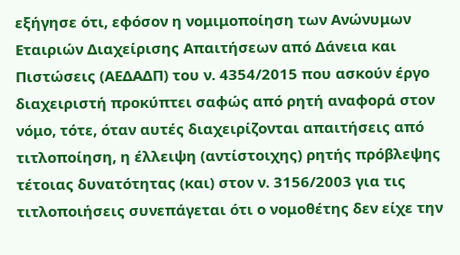εξήγησε ότι, εφόσον η νομιμοποίηση των Ανώνυμων Εταιριών Διαχείρισης Απαιτήσεων από Δάνεια και Πιστώσεις (ΑΕΔΑΔΠ) του ν. 4354/2015 που ασκούν έργο διαχειριστή προκύπτει σαφώς από ρητή αναφορά στον νόμο, τότε, όταν αυτές διαχειρίζονται απαιτήσεις από τιτλοποίηση, η έλλειψη (αντίστοιχης) ρητής πρόβλεψης τέτοιας δυνατότητας (και) στον ν. 3156/2003 για τις τιτλοποιήσεις συνεπάγεται ότι ο νομοθέτης δεν είχε την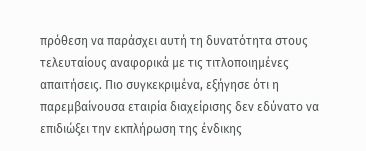πρόθεση να παράσχει αυτή τη δυνατότητα στους τελευταίους αναφορικά με τις τιτλοποιημένες απαιτήσεις. Πιο συγκεκριμένα, εξήγησε ότι η παρεμβαίνουσα εταιρία διαχείρισης δεν εδύνατο να επιδιώξει την εκπλήρωση της ένδικης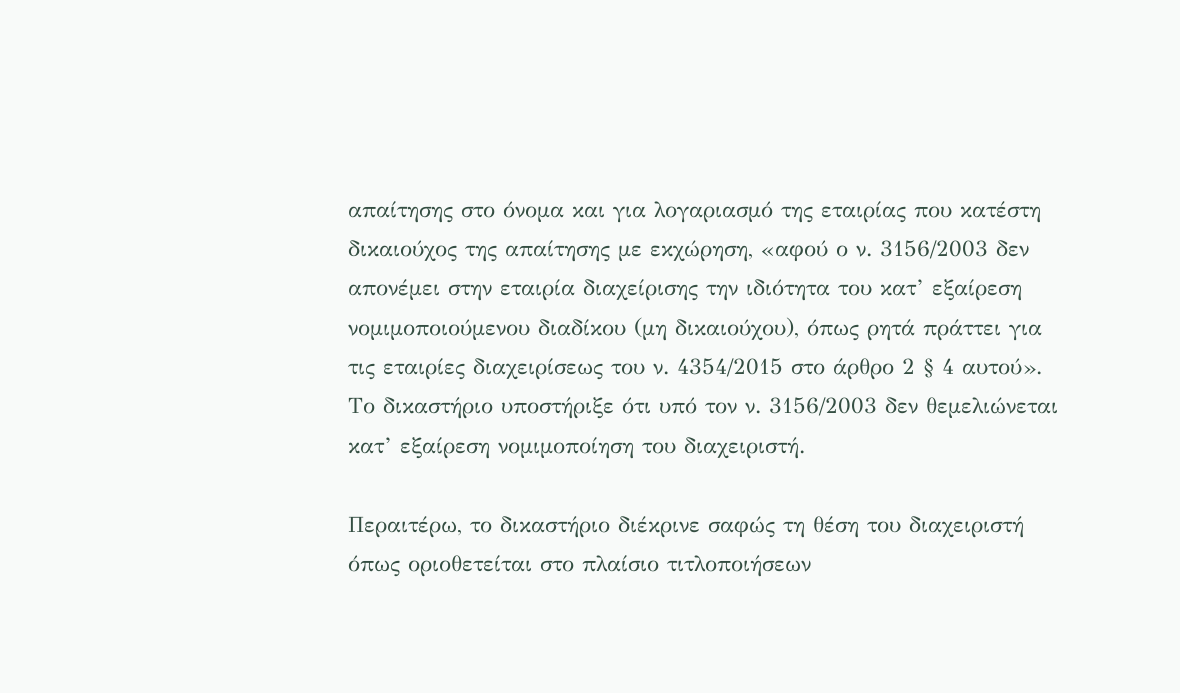απαίτησης στο όνομα και για λογαριασμό της εταιρίας που κατέστη δικαιούχος της απαίτησης με εκχώρηση, «αφού ο ν. 3156/2003 δεν απονέμει στην εταιρία διαχείρισης την ιδιότητα του κατ’ εξαίρεση νομιμοποιούμενου διαδίκου (μη δικαιούχου), όπως ρητά πράττει για τις εταιρίες διαχειρίσεως του ν. 4354/2015 στο άρθρο 2 § 4 αυτού». Το δικαστήριο υποστήριξε ότι υπό τον ν. 3156/2003 δεν θεμελιώνεται κατ’ εξαίρεση νομιμοποίηση του διαχειριστή.

Περαιτέρω, το δικαστήριο διέκρινε σαφώς τη θέση του διαχειριστή όπως οριοθετείται στο πλαίσιο τιτλοποιήσεων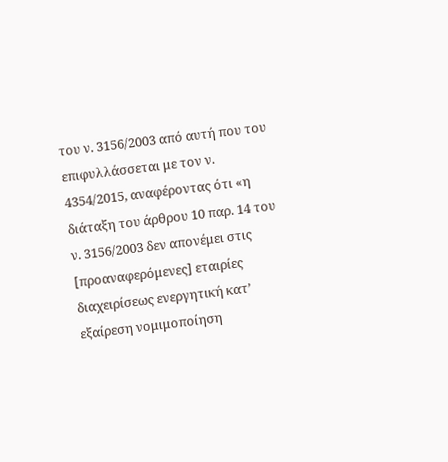του ν. 3156/2003 από αυτή που του επιφυλλάσσεται με τον ν. 4354/2015, αναφέροντας ότι «η διάταξη του άρθρου 10 παρ. 14 του ν. 3156/2003 δεν απονέμει στις [προαναφερόμενες] εταιρίες διαχειρίσεως ενεργητική κατ’ εξαίρεση νομιμοποίηση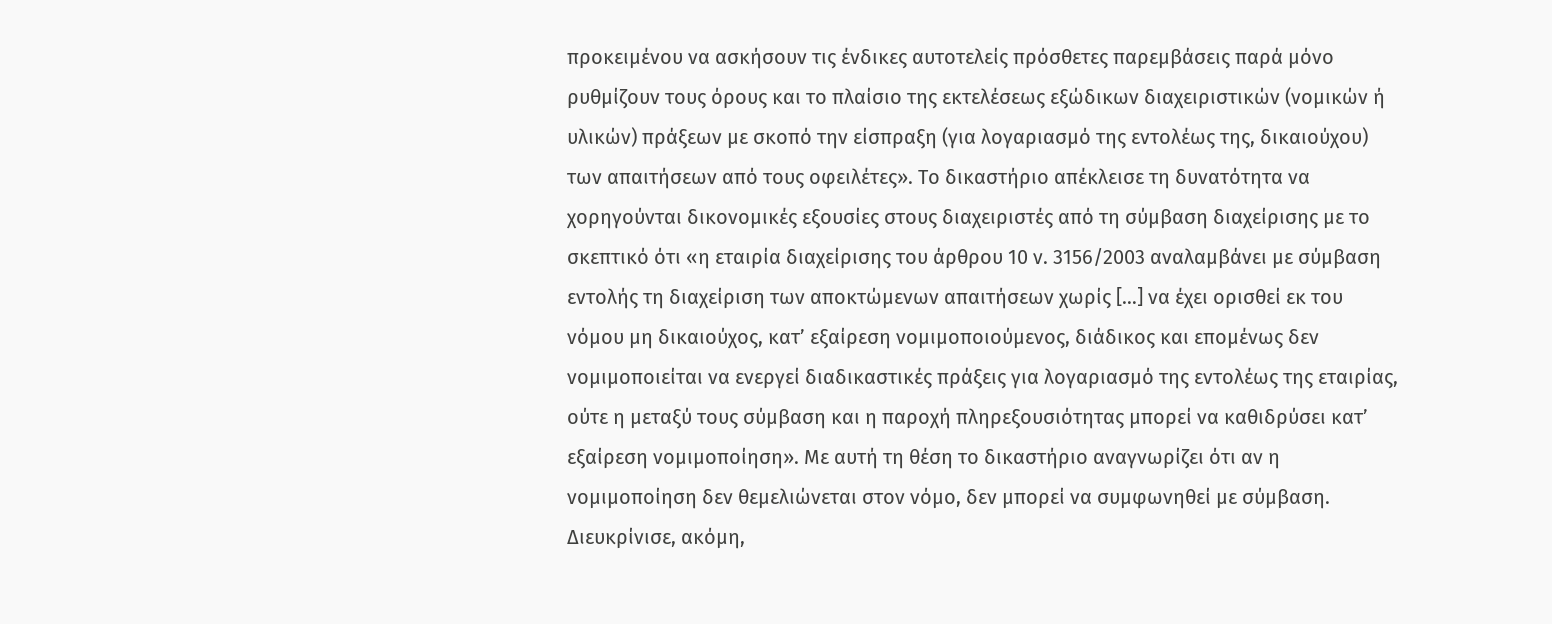προκειμένου να ασκήσουν τις ένδικες αυτοτελείς πρόσθετες παρεμβάσεις παρά μόνο ρυθμίζουν τους όρους και το πλαίσιο της εκτελέσεως εξώδικων διαχειριστικών (νομικών ή υλικών) πράξεων με σκοπό την είσπραξη (για λογαριασμό της εντολέως της, δικαιούχου) των απαιτήσεων από τους οφειλέτες». Το δικαστήριο απέκλεισε τη δυνατότητα να χορηγούνται δικονομικές εξουσίες στους διαχειριστές από τη σύμβαση διαχείρισης με το σκεπτικό ότι «η εταιρία διαχείρισης του άρθρου 10 ν. 3156/2003 αναλαμβάνει με σύμβαση εντολής τη διαχείριση των αποκτώμενων απαιτήσεων χωρίς […] να έχει ορισθεί εκ του νόμου μη δικαιούχος, κατ’ εξαίρεση νομιμοποιούμενος, διάδικος και επομένως δεν νομιμοποιείται να ενεργεί διαδικαστικές πράξεις για λογαριασμό της εντολέως της εταιρίας, ούτε η μεταξύ τους σύμβαση και η παροχή πληρεξουσιότητας μπορεί να καθιδρύσει κατ’ εξαίρεση νομιμοποίηση». Με αυτή τη θέση το δικαστήριο αναγνωρίζει ότι αν η νομιμοποίηση δεν θεμελιώνεται στον νόμο, δεν μπορεί να συμφωνηθεί με σύμβαση. Διευκρίνισε, ακόμη,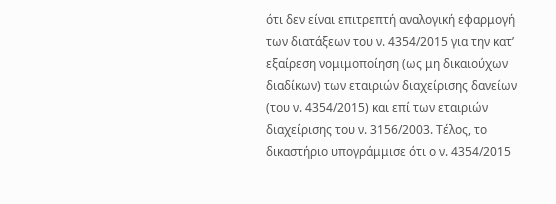ότι δεν είναι επιτρεπτή αναλογική εφαρμογή των διατάξεων του ν. 4354/2015 για την κατ’ εξαίρεση νομιμοποίηση (ως μη δικαιούχων διαδίκων) των εταιριών διαχείρισης δανείων (του ν. 4354/2015) και επί των εταιριών διαχείρισης του ν. 3156/2003. Τέλος, το δικαστήριο υπογράμμισε ότι ο ν. 4354/2015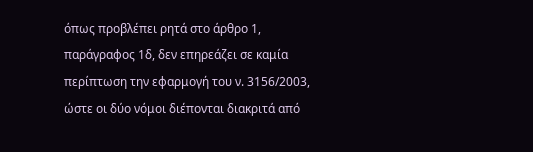όπως προβλέπει ρητά στο άρθρο 1, παράγραφος 1δ, δεν επηρεάζει σε καμία περίπτωση την εφαρμογή του ν. 3156/2003, ώστε οι δύο νόμοι διέπονται διακριτά από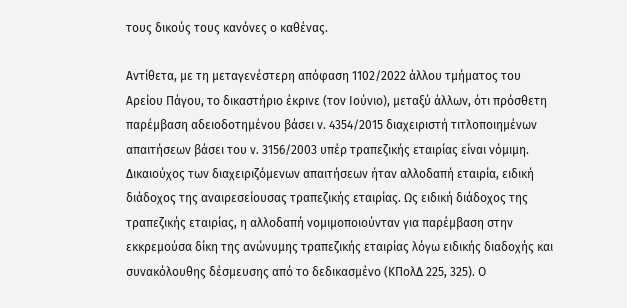τους δικούς τους κανόνες ο καθένας.

Αντίθετα, με τη μεταγενέστερη απόφαση 1102/2022 άλλου τμήματος του Αρείου Πάγου, το δικαστήριο έκρινε (τον Ιούνιο), μεταξύ άλλων, ότι πρόσθετη παρέμβαση αδειοδοτημένου βάσει ν. 4354/2015 διαχειριστή τιτλοποιημένων απαιτήσεων βάσει του ν. 3156/2003 υπέρ τραπεζικής εταιρίας είναι νόμιμη. Δικαιούχος των διαχειριζόμενων απαιτήσεων ήταν αλλοδαπή εταιρία, ειδική διάδοχος της αναιρεσείουσας τραπεζικής εταιρίας. Ως ειδική διάδοχος της τραπεζικής εταιρίας, η αλλοδαπή νομιμοποιούνταν για παρέμβαση στην εκκρεμούσα δίκη της ανώνυμης τραπεζικής εταιρίας λόγω ειδικής διαδοχής και συνακόλουθης δέσμευσης από το δεδικασμένο (ΚΠολΔ 225, 325). Ο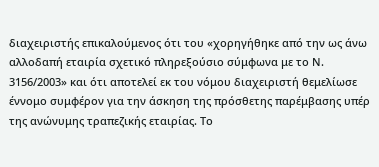διαχειριστής επικαλούμενος ότι του «χορηγήθηκε από την ως άνω αλλοδαπή εταιρία σχετικό πληρεξούσιο σύμφωνα με το Ν. 3156/2003» και ότι αποτελεί εκ του νόμου διαχειριστή θεμελίωσε έννομο συμφέρον για την άσκηση της πρόσθετης παρέμβασης υπέρ της ανώνυμης τραπεζικής εταιρίας. Το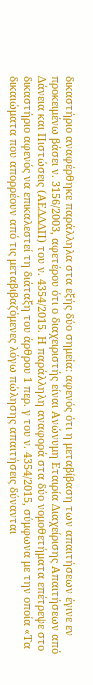δικαστήριο αναφέρθηκε παράλληλα στα εξής δύο σημεία: αφενός ότι η μεταβίβαση των απαιτήσεων έγινε εν προκειμένω βάσει ν. 3156/2003, αφετέρου ότι ο διαχειριστής είναι Ανώνυμη Εταιρία Διαχείρισης Απαιτήσεων από Δάνεια και Πιστώσεις (ΑΕΔΔΔΠ) του ν. 4354/2015. Η παράλληλη αναφορά στα δύο νομοθετήματα επέτρεψε στο δικαστήριο αφενός να επικαλεστεί τη διάταξη του άρθρου 1 περ. γ του ν. 4354/2015, σύμφωνα με την οποία «Τα δικαιώματα που απορρέουν από τις μεταβιβαζόμενες λόγω πώλησης απαιτήσεις δύνανται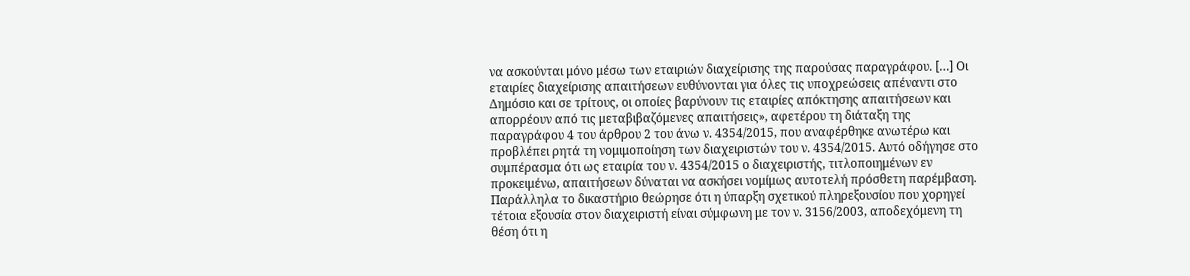να ασκούνται μόνο μέσω των εταιριών διαχείρισης της παρούσας παραγράφου. […] Οι εταιρίες διαχείρισης απαιτήσεων ευθύνονται για όλες τις υποχρεώσεις απέναντι στο Δημόσιο και σε τρίτους, οι οποίες βαρύνουν τις εταιρίες απόκτησης απαιτήσεων και απορρέουν από τις μεταβιβαζόμενες απαιτήσεις», αφετέρου τη διάταξη της παραγράφου 4 του άρθρου 2 του άνω ν. 4354/2015, που αναφέρθηκε ανωτέρω και προβλέπει ρητά τη νομιμοποίηση των διαχειριστών του ν. 4354/2015. Αυτό οδήγησε στο συμπέρασμα ότι ως εταιρία του ν. 4354/2015 ο διαχειριστής, τιτλοποιημένων εν προκειμένω, απαιτήσεων δύναται να ασκήσει νομίμως αυτοτελή πρόσθετη παρέμβαση. Παράλληλα το δικαστήριο θεώρησε ότι η ύπαρξη σχετικού πληρεξουσίου που χορηγεί τέτοια εξουσία στον διαχειριστή είναι σύμφωνη με τον ν. 3156/2003, αποδεχόμενη τη θέση ότι η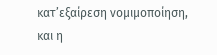κατ’εξαίρεση νομιμοποίηση, και η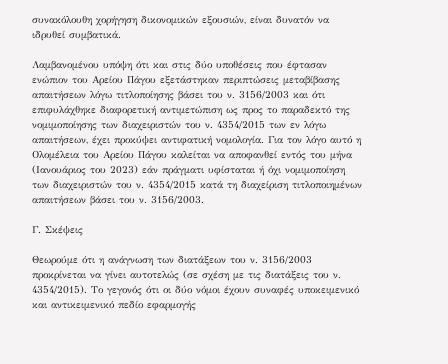συνακόλουθη χορήγηση δικονομικών εξουσιών, είναι δυνατόν να ιδρυθεί συμβατικά.

Λαμβανομένου υπόψη ότι και στις δύο υποθέσεις που έφτασαν ενώπιον του Αρείου Πάγου εξετάστηκαν περιπτώσεις μεταβίβασης απαιτήσεων λόγω τιτλοποίησης βάσει του ν. 3156/2003 και ότι επιφυλάχθηκε διαφορετική αντιμετώπιση ως προς το παραδεκτό της νομιμοποίησης των διαχειριστών του ν. 4354/2015 των εν λόγω απαιτήσεων, έχει προκύψει αντιφατική νομολογία. Για τον λόγο αυτό η Ολομέλεια του Αρείου Πάγου καλείται να αποφανθεί εντός του μήνα (Ιανουάριος του 2023) εάν πράγματι υφίσταται ή όχι νομιμοποίηση των διαχειριστών του ν. 4354/2015 κατά τη διαχείριση τιτλοποιημένων απαιτήσεων βάσει του ν. 3156/2003.

Γ. Σκέψεις

Θεωρούμε ότι η ανάγνωση των διατάξεων του ν. 3156/2003 προκρίνεται να γίνει αυτοτελώς (σε σχέση με τις διατάξεις του ν. 4354/2015). Το γεγονός ότι οι δύο νόμοι έχουν συναφές υποκειμενικό και αντικειμενικό πεδίο εφαρμογής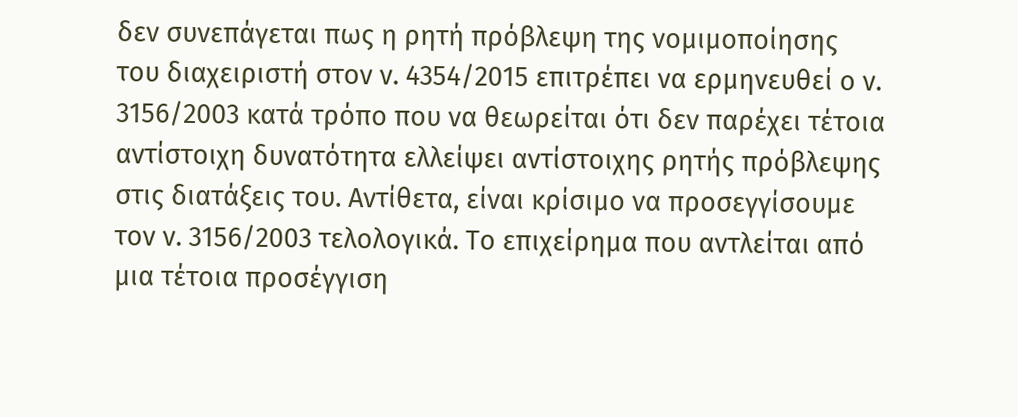δεν συνεπάγεται πως η ρητή πρόβλεψη της νομιμοποίησης του διαχειριστή στον ν. 4354/2015 επιτρέπει να ερμηνευθεί ο ν. 3156/2003 κατά τρόπο που να θεωρείται ότι δεν παρέχει τέτοια αντίστοιχη δυνατότητα ελλείψει αντίστοιχης ρητής πρόβλεψης στις διατάξεις του. Αντίθετα, είναι κρίσιμο να προσεγγίσουμε τον ν. 3156/2003 τελολογικά. Το επιχείρημα που αντλείται από μια τέτοια προσέγγιση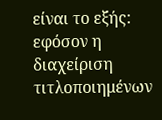είναι το εξής: εφόσον η διαχείριση τιτλοποιημένων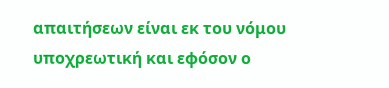απαιτήσεων είναι εκ του νόμου υποχρεωτική και εφόσον ο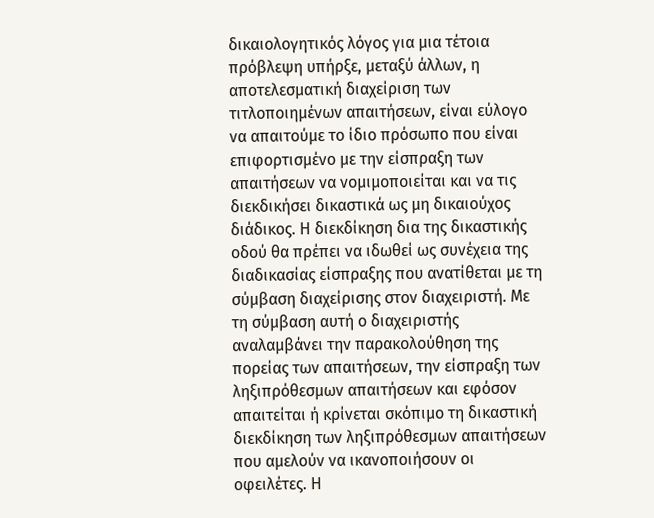δικαιολογητικός λόγος για μια τέτοια πρόβλεψη υπήρξε, μεταξύ άλλων, η αποτελεσματική διαχείριση των τιτλοποιημένων απαιτήσεων, είναι εύλογο να απαιτούμε το ίδιο πρόσωπο που είναι επιφορτισμένο με την είσπραξη των απαιτήσεων να νομιμοποιείται και να τις διεκδικήσει δικαστικά ως μη δικαιούχος διάδικος. Η διεκδίκηση δια της δικαστικής οδού θα πρέπει να ιδωθεί ως συνέχεια της διαδικασίας είσπραξης που ανατίθεται με τη σύμβαση διαχείρισης στον διαχειριστή. Με τη σύμβαση αυτή ο διαχειριστής αναλαμβάνει την παρακολούθηση της πορείας των απαιτήσεων, την είσπραξη των ληξιπρόθεσμων απαιτήσεων και εφόσον απαιτείται ή κρίνεται σκόπιμο τη δικαστική διεκδίκηση των ληξιπρόθεσμων απαιτήσεων που αμελούν να ικανοποιήσουν οι οφειλέτες. Η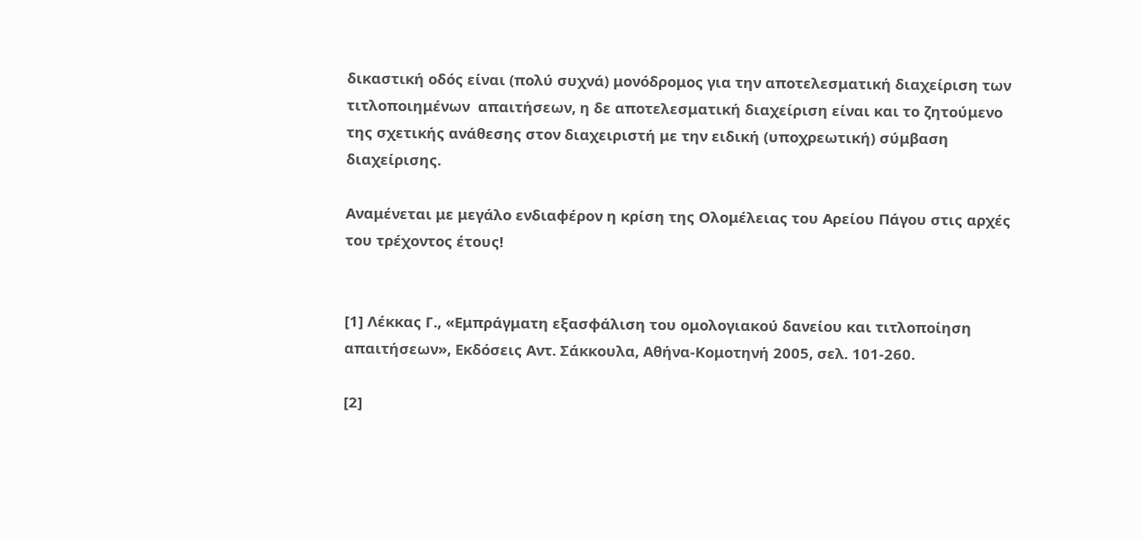δικαστική οδός είναι (πολύ συχνά) μονόδρομος για την αποτελεσματική διαχείριση των τιτλοποιημένων  απαιτήσεων, η δε αποτελεσματική διαχείριση είναι και το ζητούμενο της σχετικής ανάθεσης στον διαχειριστή με την ειδική (υποχρεωτική) σύμβαση διαχείρισης.

Αναμένεται με μεγάλο ενδιαφέρον η κρίση της Ολομέλειας του Αρείου Πάγου στις αρχές του τρέχοντος έτους!


[1] Λέκκας Γ., «Εμπράγματη εξασφάλιση του ομολογιακού δανείου και τιτλοποίηση απαιτήσεων», Εκδόσεις Αντ. Σάκκουλα, Αθήνα-Κομοτηνή 2005, σελ. 101-260.

[2]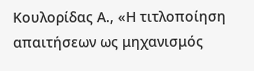Κουλορίδας Α., «Η τιτλοποίηση απαιτήσεων ως μηχανισμός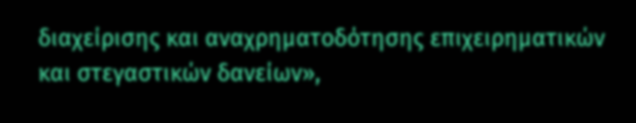διαχείρισης και αναχρηματοδότησης επιχειρηματικών και στεγαστικών δανείων»,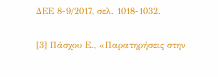ΔΕΕ 8-9/2017, σελ. 1018-1032.

[3] Πάσχου Ε., «Παρατηρήσεις στην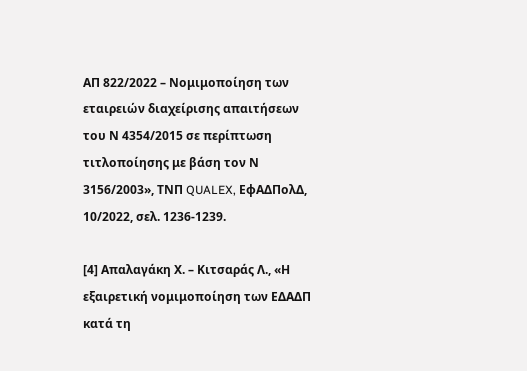ΑΠ 822/2022 – Νομιμοποίηση των εταιρειών διαχείρισης απαιτήσεων του Ν 4354/2015 σε περίπτωση τιτλοποίησης με βάση τον Ν 3156/2003», ΤΝΠ QUALEX, ΕφΑΔΠολΔ, 10/2022, σελ. 1236-1239.

[4] Απαλαγάκη Χ. – Κιτσαράς Λ., «Η εξαιρετική νομιμοποίηση των ΕΔΑΔΠ κατά τη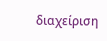διαχείριση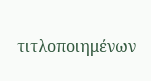τιτλοποιημένων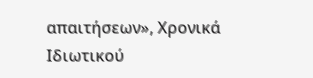απαιτήσεων», Χρονικά Ιδιωτικού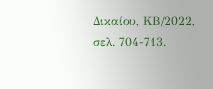Δικαίου, ΚΒ/2022, σελ. 704-713.